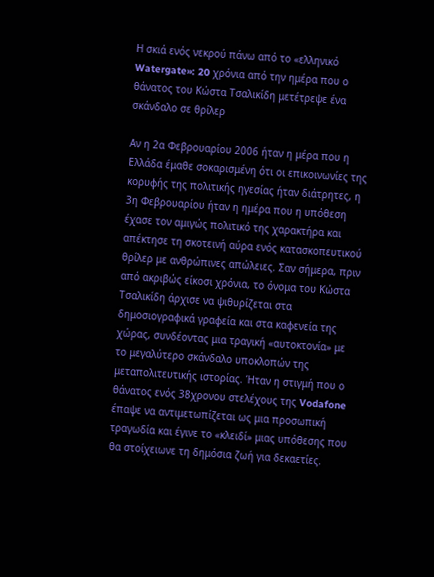Η σκιά ενός νεκρού πάνω από το «ελληνικό Watergate»: 20 χρόνια από την ημέρα που ο θάνατος του Κώστα Τσαλικίδη μετέτρεψε ένα σκάνδαλο σε θρίλερ

Αν η 2α Φεβρουαρίου 2006 ήταν η μέρα που η Ελλάδα έμαθε σοκαρισμένη ότι οι επικοινωνίες της κορυφής της πολιτικής ηγεσίας ήταν διάτρητες, η 3η Φεβρουαρίου ήταν η ημέρα που η υπόθεση έχασε τον αμιγώς πολιτικό της χαρακτήρα και απέκτησε τη σκοτεινή αύρα ενός κατασκοπευτικού θρίλερ με ανθρώπινες απώλειες. Σαν σήμερα, πριν από ακριβώς είκοσι χρόνια, το όνομα του Κώστα Τσαλικίδη άρχισε να ψιθυρίζεται στα δημοσιογραφικά γραφεία και στα καφενεία της χώρας, συνδέοντας μια τραγική «αυτοκτονία» με το μεγαλύτερο σκάνδαλο υποκλοπών της μεταπολιτευτικής ιστορίας. Ήταν η στιγμή που ο θάνατος ενός 38χρονου στελέχους της Vodafone έπαψε να αντιμετωπίζεται ως μια προσωπική τραγωδία και έγινε το «κλειδί» μιας υπόθεσης που θα στοίχειωνε τη δημόσια ζωή για δεκαετίες.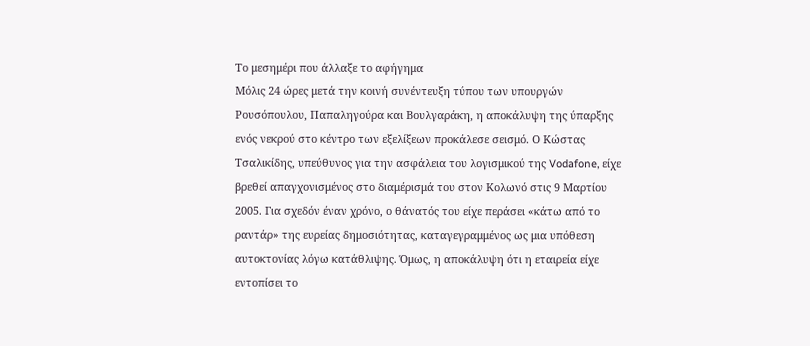Το μεσημέρι που άλλαξε το αφήγημα
Μόλις 24 ώρες μετά την κοινή συνέντευξη τύπου των υπουργών Ρουσόπουλου, Παπαληγούρα και Βουλγαράκη, η αποκάλυψη της ύπαρξης ενός νεκρού στο κέντρο των εξελίξεων προκάλεσε σεισμό. Ο Κώστας Τσαλικίδης, υπεύθυνος για την ασφάλεια του λογισμικού της Vodafone, είχε βρεθεί απαγχονισμένος στο διαμέρισμά του στον Κολωνό στις 9 Μαρτίου 2005. Για σχεδόν έναν χρόνο, ο θάνατός του είχε περάσει «κάτω από το ραντάρ» της ευρείας δημοσιότητας, καταγεγραμμένος ως μια υπόθεση αυτοκτονίας λόγω κατάθλιψης. Όμως, η αποκάλυψη ότι η εταιρεία είχε εντοπίσει το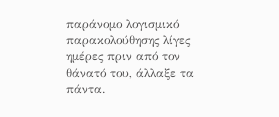παράνομο λογισμικό παρακολούθησης λίγες ημέρες πριν από τον θάνατό του, άλλαξε τα πάντα.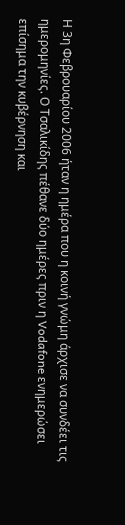Η 3η Φεβρουαρίου 2006 ήταν η ημέρα που η κοινή γνώμη άρχισε να συνδέει τις ημερομηνίες. Ο Τσαλικίδης πέθανε δύο ημέρες πριν η Vodafone ενημερώσει επίσημα την κυβέρνηση και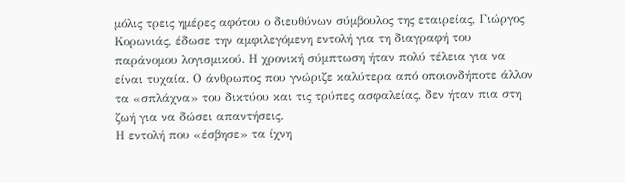μόλις τρεις ημέρες αφότου ο διευθύνων σύμβουλος της εταιρείας, Γιώργος Κορωνιάς, έδωσε την αμφιλεγόμενη εντολή για τη διαγραφή του παράνομου λογισμικού. Η χρονική σύμπτωση ήταν πολύ τέλεια για να είναι τυχαία. Ο άνθρωπος που γνώριζε καλύτερα από οποιονδήποτε άλλον τα «σπλάχνα» του δικτύου και τις τρύπες ασφαλείας, δεν ήταν πια στη ζωή για να δώσει απαντήσεις.
Η εντολή που «έσβησε» τα ίχνη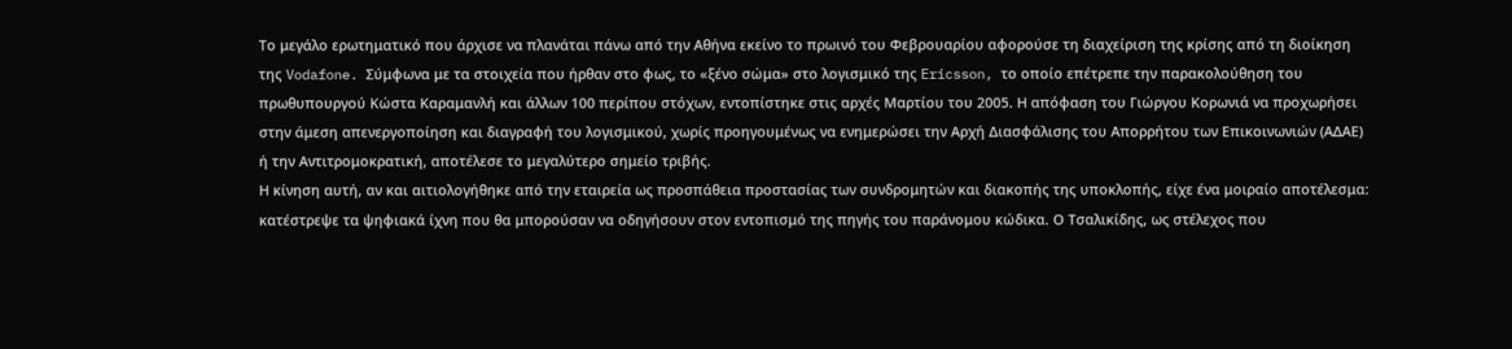Το μεγάλο ερωτηματικό που άρχισε να πλανάται πάνω από την Αθήνα εκείνο το πρωινό του Φεβρουαρίου αφορούσε τη διαχείριση της κρίσης από τη διοίκηση της Vodafone. Σύμφωνα με τα στοιχεία που ήρθαν στο φως, το «ξένο σώμα» στο λογισμικό της Ericsson, το οποίο επέτρεπε την παρακολούθηση του πρωθυπουργού Κώστα Καραμανλή και άλλων 100 περίπου στόχων, εντοπίστηκε στις αρχές Μαρτίου του 2005. Η απόφαση του Γιώργου Κορωνιά να προχωρήσει στην άμεση απενεργοποίηση και διαγραφή του λογισμικού, χωρίς προηγουμένως να ενημερώσει την Αρχή Διασφάλισης του Απορρήτου των Επικοινωνιών (ΑΔΑΕ) ή την Αντιτρομοκρατική, αποτέλεσε το μεγαλύτερο σημείο τριβής.
Η κίνηση αυτή, αν και αιτιολογήθηκε από την εταιρεία ως προσπάθεια προστασίας των συνδρομητών και διακοπής της υποκλοπής, είχε ένα μοιραίο αποτέλεσμα: κατέστρεψε τα ψηφιακά ίχνη που θα μπορούσαν να οδηγήσουν στον εντοπισμό της πηγής του παράνομου κώδικα. Ο Τσαλικίδης, ως στέλεχος που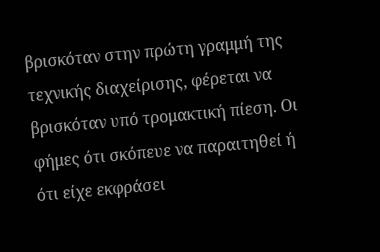βρισκόταν στην πρώτη γραμμή της τεχνικής διαχείρισης, φέρεται να βρισκόταν υπό τρομακτική πίεση. Οι φήμες ότι σκόπευε να παραιτηθεί ή ότι είχε εκφράσει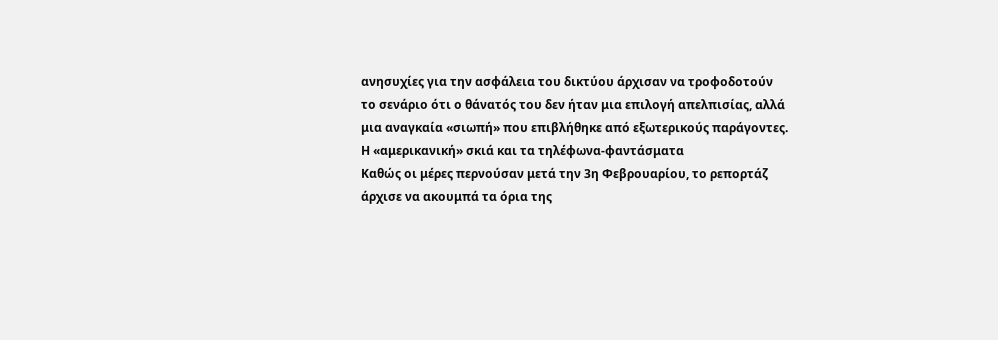ανησυχίες για την ασφάλεια του δικτύου άρχισαν να τροφοδοτούν το σενάριο ότι ο θάνατός του δεν ήταν μια επιλογή απελπισίας, αλλά μια αναγκαία «σιωπή» που επιβλήθηκε από εξωτερικούς παράγοντες.
Η «αμερικανική» σκιά και τα τηλέφωνα-φαντάσματα
Καθώς οι μέρες περνούσαν μετά την 3η Φεβρουαρίου, το ρεπορτάζ άρχισε να ακουμπά τα όρια της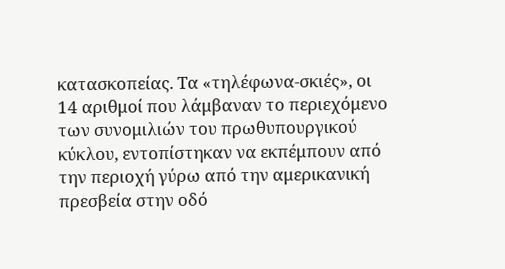κατασκοπείας. Τα «τηλέφωνα-σκιές», οι 14 αριθμοί που λάμβαναν το περιεχόμενο των συνομιλιών του πρωθυπουργικού κύκλου, εντοπίστηκαν να εκπέμπουν από την περιοχή γύρω από την αμερικανική πρεσβεία στην οδό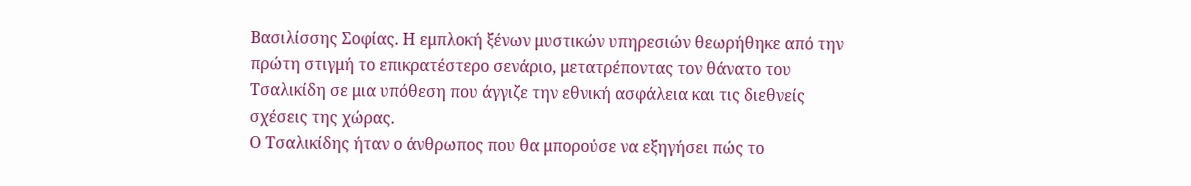Βασιλίσσης Σοφίας. Η εμπλοκή ξένων μυστικών υπηρεσιών θεωρήθηκε από την πρώτη στιγμή το επικρατέστερο σενάριο, μετατρέποντας τον θάνατο του Τσαλικίδη σε μια υπόθεση που άγγιζε την εθνική ασφάλεια και τις διεθνείς σχέσεις της χώρας.
Ο Τσαλικίδης ήταν ο άνθρωπος που θα μπορούσε να εξηγήσει πώς το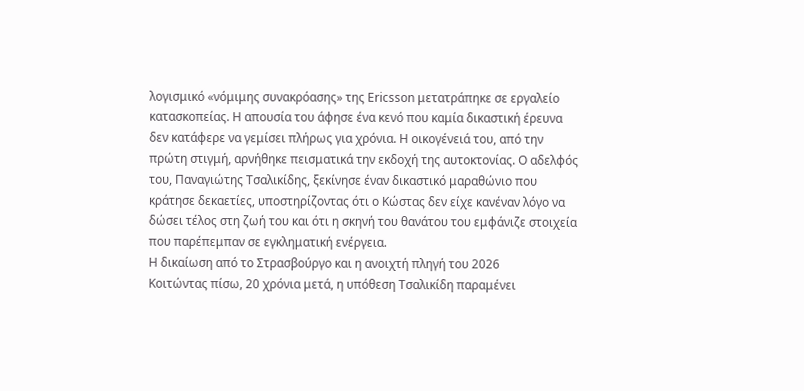λογισμικό «νόμιμης συνακρόασης» της Ericsson μετατράπηκε σε εργαλείο κατασκοπείας. Η απουσία του άφησε ένα κενό που καμία δικαστική έρευνα δεν κατάφερε να γεμίσει πλήρως για χρόνια. Η οικογένειά του, από την πρώτη στιγμή, αρνήθηκε πεισματικά την εκδοχή της αυτοκτονίας. Ο αδελφός του, Παναγιώτης Τσαλικίδης, ξεκίνησε έναν δικαστικό μαραθώνιο που κράτησε δεκαετίες, υποστηρίζοντας ότι ο Κώστας δεν είχε κανέναν λόγο να δώσει τέλος στη ζωή του και ότι η σκηνή του θανάτου του εμφάνιζε στοιχεία που παρέπεμπαν σε εγκληματική ενέργεια.
Η δικαίωση από το Στρασβούργο και η ανοιχτή πληγή του 2026
Κοιτώντας πίσω, 20 χρόνια μετά, η υπόθεση Τσαλικίδη παραμένει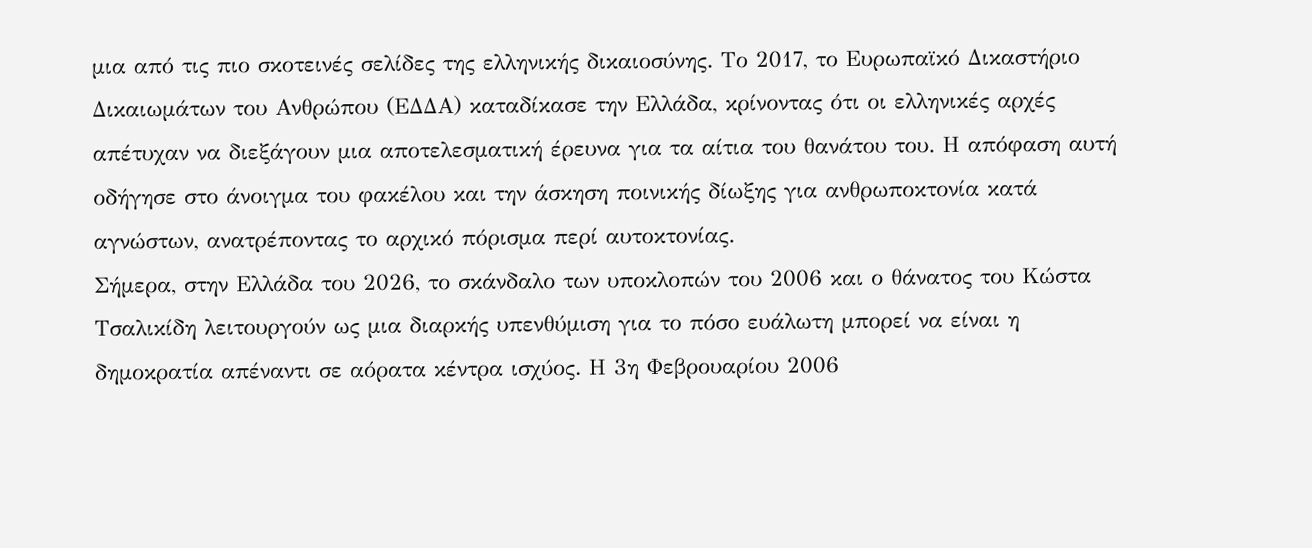μια από τις πιο σκοτεινές σελίδες της ελληνικής δικαιοσύνης. Το 2017, το Ευρωπαϊκό Δικαστήριο Δικαιωμάτων του Ανθρώπου (ΕΔΔΑ) καταδίκασε την Ελλάδα, κρίνοντας ότι οι ελληνικές αρχές απέτυχαν να διεξάγουν μια αποτελεσματική έρευνα για τα αίτια του θανάτου του. Η απόφαση αυτή οδήγησε στο άνοιγμα του φακέλου και την άσκηση ποινικής δίωξης για ανθρωποκτονία κατά αγνώστων, ανατρέποντας το αρχικό πόρισμα περί αυτοκτονίας.
Σήμερα, στην Ελλάδα του 2026, το σκάνδαλο των υποκλοπών του 2006 και ο θάνατος του Κώστα Τσαλικίδη λειτουργούν ως μια διαρκής υπενθύμιση για το πόσο ευάλωτη μπορεί να είναι η δημοκρατία απέναντι σε αόρατα κέντρα ισχύος. Η 3η Φεβρουαρίου 2006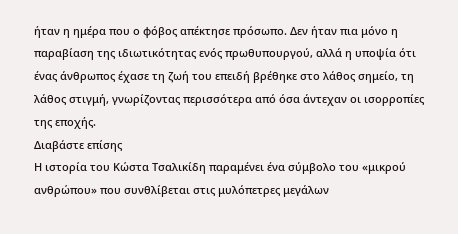ήταν η ημέρα που ο φόβος απέκτησε πρόσωπο. Δεν ήταν πια μόνο η παραβίαση της ιδιωτικότητας ενός πρωθυπουργού, αλλά η υποψία ότι ένας άνθρωπος έχασε τη ζωή του επειδή βρέθηκε στο λάθος σημείο, τη λάθος στιγμή, γνωρίζοντας περισσότερα από όσα άντεχαν οι ισορροπίες της εποχής.
Διαβάστε επίσης
Η ιστορία του Κώστα Τσαλικίδη παραμένει ένα σύμβολο του «μικρού ανθρώπου» που συνθλίβεται στις μυλόπετρες μεγάλων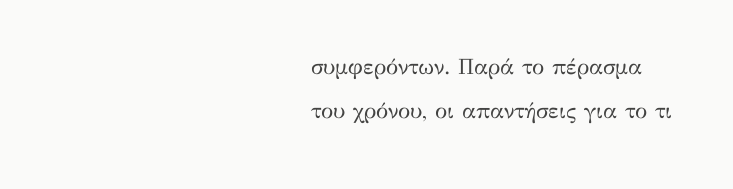συμφερόντων. Παρά το πέρασμα του χρόνου, οι απαντήσεις για το τι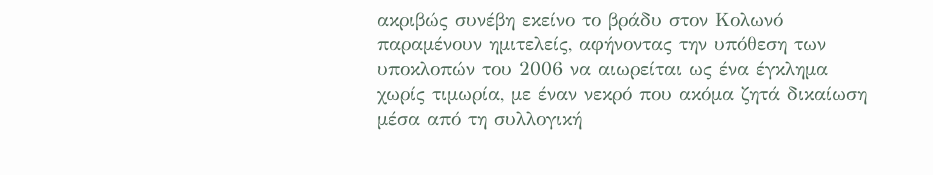ακριβώς συνέβη εκείνο το βράδυ στον Κολωνό παραμένουν ημιτελείς, αφήνοντας την υπόθεση των υποκλοπών του 2006 να αιωρείται ως ένα έγκλημα χωρίς τιμωρία, με έναν νεκρό που ακόμα ζητά δικαίωση μέσα από τη συλλογική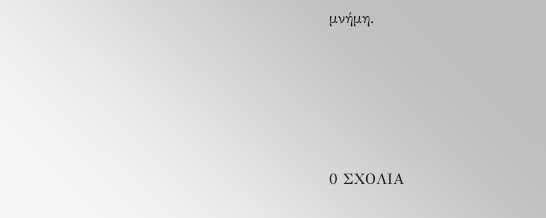μνήμη.






0 ΣΧΟΛΙΑ